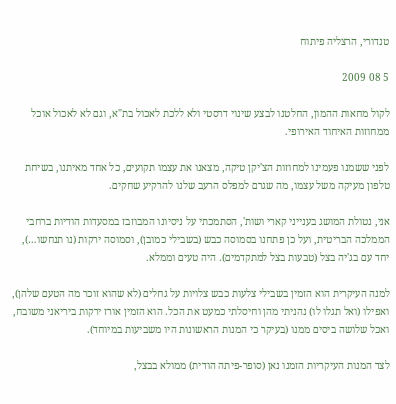טנדורי, הרצליה פיתוח

5 08 2009

לקול מחאות ההמון, החלטנו לבצע שינוי דרסטי ולא ללכת לאכול בת"א, וגם לא לאכול אוכל ממחוזות האיחוד האירופי.

לפני ששמנו פעמינו למחוזות הצ'יקן טיקה, מצאנו את עצמו תקועים, כל אחד מאיתנו, בשיחת טלפון מעיקה משל עצמו, מה שגרם למפלס הרעב שלנו להרקיע שחקים.

אני, נטולת המושג בענייני קארי ושות', הסתמכתי על ניסיונו המבוזבז במסעדות הודיות ברחבי הממלכה הבריטית, ועל כן פתחנו בסמוסה כבש (בשבילי כמובן), וסמוסה ירקות (נו תנחשו…), יחד עם בג'יה בצל (טבעות בצל למתקדמים). היה טעים וממלא.

למנה העיקרית הוא הזמין בשבילי צלעות כבש צלויות על גחלים (לא שהוא זוכר מה הטעם שלהן), ואפילו (ואל תגלו לו) נהניתי מהן וחיסלתי כמעט את הכל. הוא הזמין אורז ירקות ביריאני משובח, ואכל שלושה ביסים ממנו (בעיקר כי המנות הראשונות היו משביעות במיוחד).

לצד המנות העיקריות הזמנו נאן (סופר-פיתה הודית) ממולא בבצל,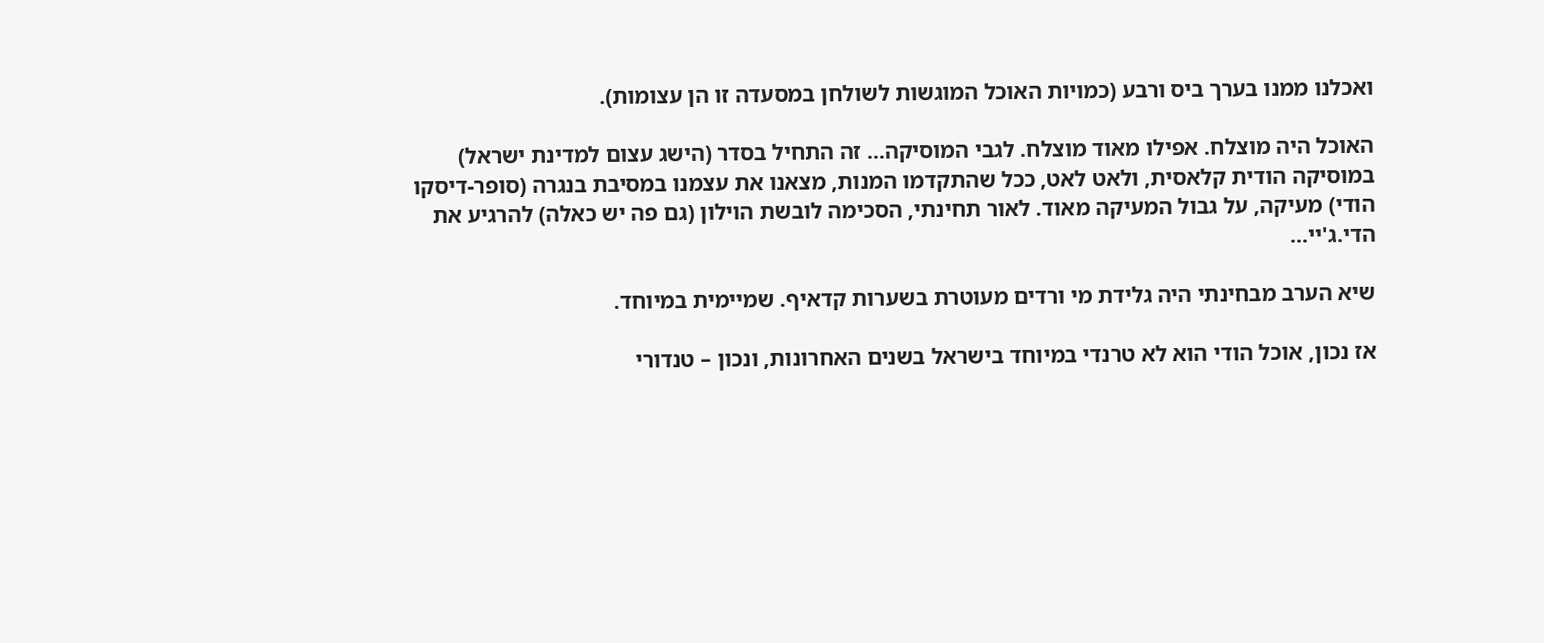ואכלנו ממנו בערך ביס ורבע (כמויות האוכל המוגשות לשולחן במסעדה זו הן עצומות).

האוכל היה מוצלח. אפילו מאוד מוצלח. לגבי המוסיקה… זה התחיל בסדר (הישג עצום למדינת ישראל) במוסיקה הודית קלאסית, ולאט לאט, ככל שהתקדמו המנות, מצאנו את עצמנו במסיבת בנגרה (סופר-דיסקו הודי) מעיקה, על גבול המעיקה מאוד. לאור תחינתי, הסכימה לובשת הוילון (גם פה יש כאלה) להרגיע את הדי.ג'יי…

שיא הערב מבחינתי היה גלידת מי ורדים מעוטרת בשערות קדאיף. שמיימית במיוחד.

אז נכון, אוכל הודי הוא לא טרנדי במיוחד בישראל בשנים האחרונות, ונכון – טנדורי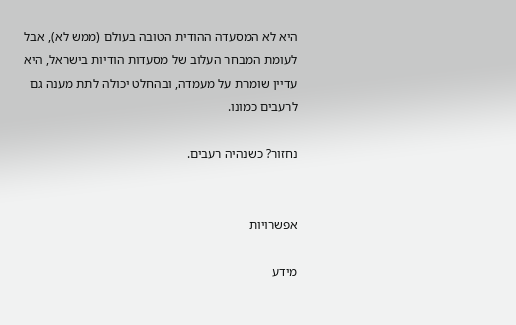היא לא המסעדה ההודית הטובה בעולם (ממש לא), אבל לעומת המבחר העלוב של מסעדות הודיות בישראל, היא עדיין שומרת על מעמדה, ובהחלט יכולה לתת מענה גם לרעבים כמונו.

נחזור? כשנהיה רעבים.


אפשרויות

מידע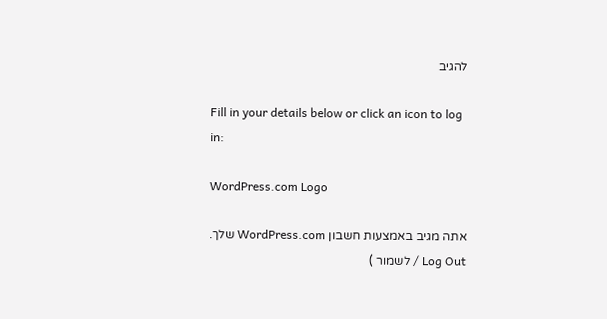להגיב

Fill in your details below or click an icon to log in:

WordPress.com Logo

אתה מגיב באמצעות חשבון WordPress.com שלך. Log Out / לשמור )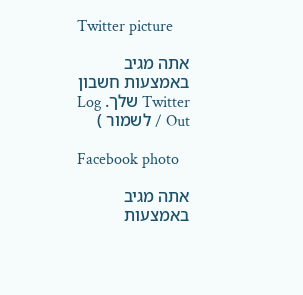Twitter picture

אתה מגיב באמצעות חשבון Twitter שלך. Log Out / לשמור )

Facebook photo

אתה מגיב באמצעות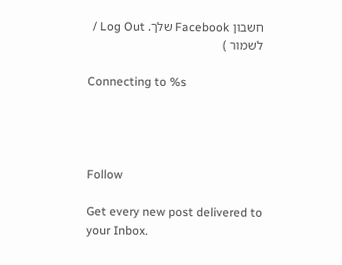חשבון Facebook שלך. Log Out / לשמור )

Connecting to %s




Follow

Get every new post delivered to your Inbox.